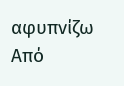αφυπνίζω
Από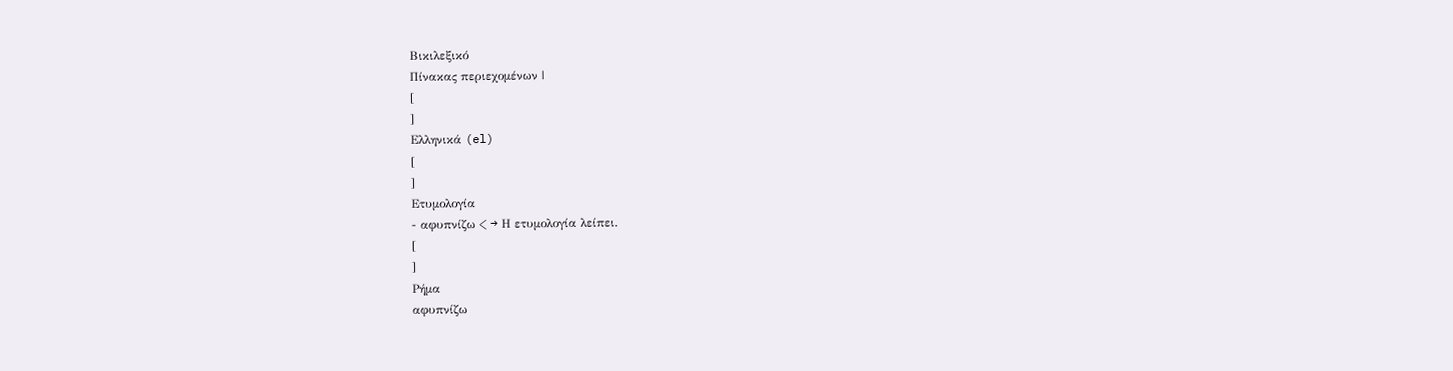Βικιλεξικό
Πίνακας περιεχομένων |
[
]
Ελληνικά (el)
[
]
Ετυμολογία
- αφυπνίζω < → Η ετυμολογία λείπει.
[
]
Ρήμα
αφυπνίζω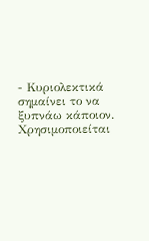- Κυριολεκτικά σημαίνει το να ξυπνάω κάποιον. Χρησιμοποιείται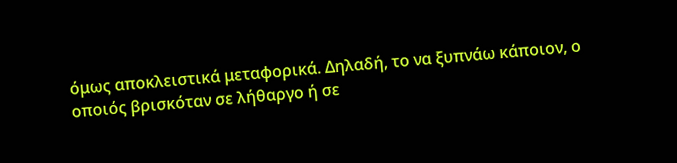όμως αποκλειστικά μεταφορικά. Δηλαδή, το να ξυπνάω κάποιον, ο οποιός βρισκόταν σε λήθαργο ή σε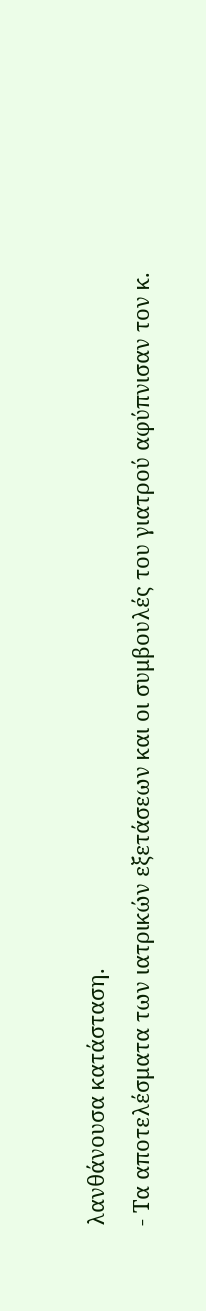λανθάνουσα κατάσταση.
- Τα αποτελέσματα των ιατρικών εξετάσεων και οι συμβουλές του γιατρού αφύπνισαν τον κ.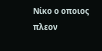Νίκο ο οποιος πλεον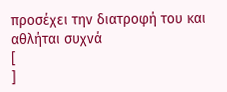προσέχει την διατροφή του και αθλήται συχνά
[
]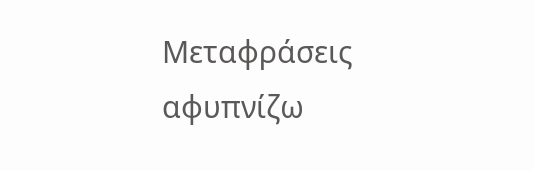Μεταφράσεις
αφυπνίζω